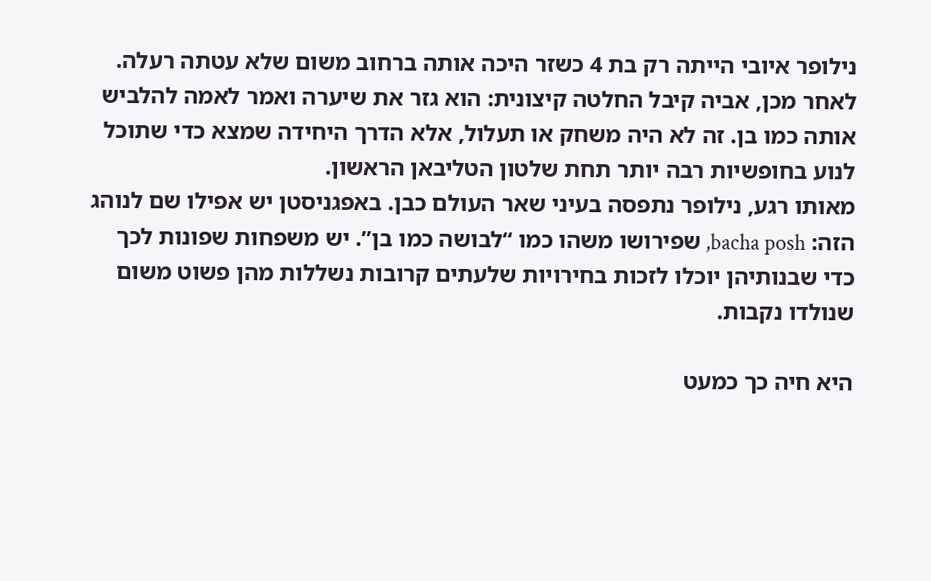נילופר איובי הייתה רק בת 4 כשזר היכה אותה ברחוב משום שלא עטתה רעלה. לאחר מכן, אביה קיבל החלטה קיצונית: הוא גזר את שיערה ואמר לאמה להלביש אותה כמו בן. זה לא היה משחק או תעלול, אלא הדרך היחידה שמצא כדי שתוכל לנוע בחופשיות רבה יותר תחת שלטון הטליבאן הראשון.
מאותו רגע, נילופר נתפסה בעיני שאר העולם כבן. באפגניסטן יש אפילו שם לנוהג הזה: bacha posh, שפירושו משהו כמו “לבושה כמו בן”. יש משפחות שפונות לכך כדי שבנותיהן יוכלו לזכות בחירויות שלעתים קרובות נשללות מהן פשוט משום שנולדו נקבות.

היא חיה כך כמעט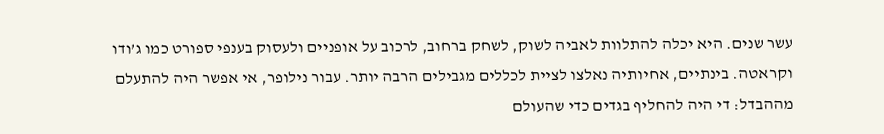עשר שנים. היא יכלה להתלוות לאביה לשוק, לשחק ברחוב, לרכוב על אופניים ולעסוק בענפי ספורט כמו ג’ודו וקראטה. בינתיים, אחיותיה נאלצו לציית לכללים מגבילים הרבה יותר. עבור נילופר, אי אפשר היה להתעלם מההבדל: די היה להחליף בגדים כדי שהעולם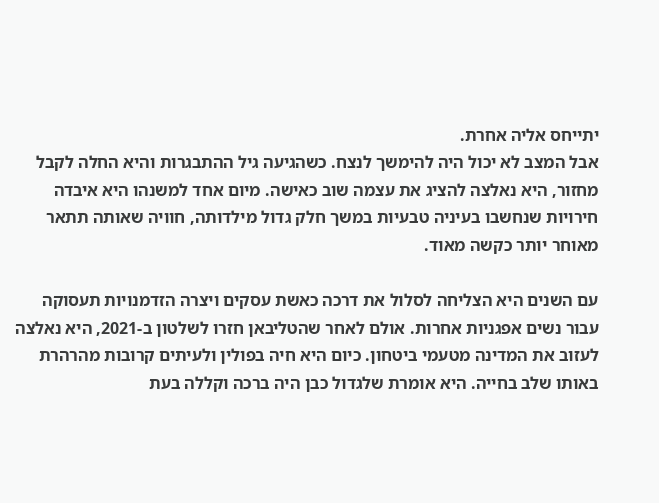יתייחס אליה אחרת.
אבל המצב לא יכול היה להימשך לנצח. כשהגיעה גיל ההתבגרות והיא החלה לקבל מחזור, היא נאלצה להציג את עצמה שוב כאישה. מיום אחד למשנהו היא איבדה חירויות שנחשבו בעיניה טבעיות במשך חלק גדול מילדותה, חוויה שאותה תתאר מאוחר יותר כקשה מאוד.

עם השנים היא הצליחה לסלול את דרכה כאשת עסקים ויצרה הזדמנויות תעסוקה עבור נשים אפגניות אחרות. אולם לאחר שהטליבאן חזרו לשלטון ב-2021, היא נאלצה לעזוב את המדינה מטעמי ביטחון. כיום היא חיה בפולין ולעיתים קרובות מהרהרת באותו שלב בחייה. היא אומרת שלגדול כבן היה ברכה וקללה בעת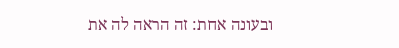ובעונה אחת: זה הראה לה את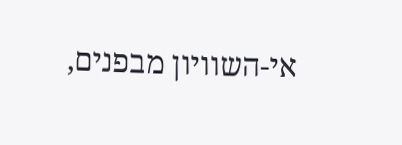אי-השוויון מבפנים,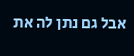אבל גם נתן לה את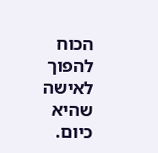הכוח להפוך לאישה שהיא כיום.